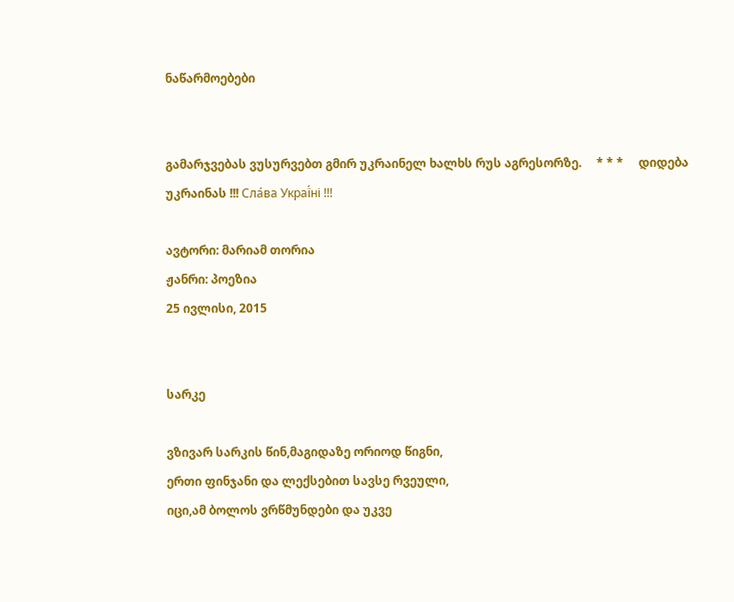ნაწარმოებები


გამარჯვებას ვუსურვებთ გმირ უკრაინელ ხალხს რუს აგრესორზე.     * * *     დიდება უკრაინას !!! Сла́ва Украї́ні !!!

ავტორი: მარიამ თორია
ჟანრი: პოეზია
25 ივლისი, 2015


სარკე

ვზივარ სარკის წინ,მაგიდაზე ორიოდ წიგნი,
ერთი ფინჯანი და ლექსებით სავსე რვეული,
იცი,ამ ბოლოს ვრწმუნდები და უკვე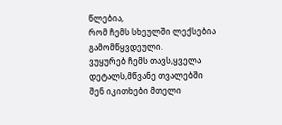წლებია,
რომ ჩემს სხეულში ლექსებია გამომწყვდეული.
ვუყურებ ჩემს თავს,ყველა დეტალს,მწვანე თვალებში
შენ იკითხები მთელი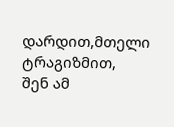დარდით,მთელი ტრაგიზმით,
შენ ამ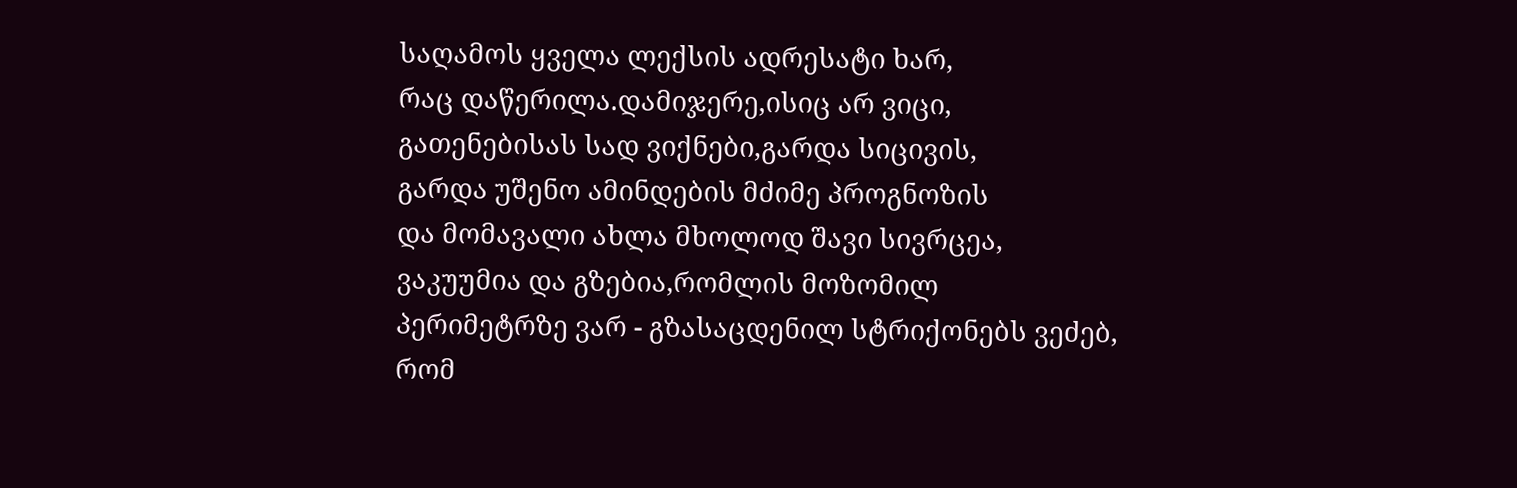საღამოს ყველა ლექსის ადრესატი ხარ,
რაც დაწერილა.დამიჯერე,ისიც არ ვიცი,
გათენებისას სად ვიქნები,გარდა სიცივის,
გარდა უშენო ამინდების მძიმე პროგნოზის
და მომავალი ახლა მხოლოდ შავი სივრცეა,
ვაკუუმია და გზებია,რომლის მოზომილ
პერიმეტრზე ვარ - გზასაცდენილ სტრიქონებს ვეძებ,
რომ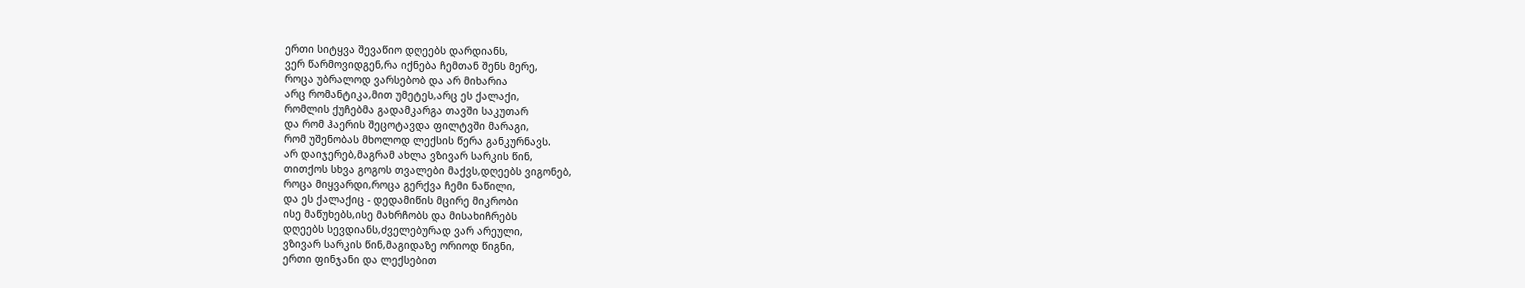ერთი სიტყვა შევაწიო დღეებს დარდიანს,
ვერ წარმოვიდგენ,რა იქნება ჩემთან შენს მერე,
როცა უბრალოდ ვარსებობ და არ მიხარია
არც რომანტიკა,მით უმეტეს,არც ეს ქალაქი,
რომლის ქუჩებმა გადამკარგა თავში საკუთარ
და რომ ჰაერის შეცოტავდა ფილტვში მარაგი,
რომ უშენობას მხოლოდ ლექსის წერა განკურნავს.
არ დაიჯერებ,მაგრამ ახლა ვზივარ სარკის წინ,
თითქოს სხვა გოგოს თვალები მაქვს,დღეებს ვიგონებ,
როცა მიყვარდი,როცა გერქვა ჩემი ნაწილი,
და ეს ქალაქიც - დედამიწის მცირე მიკრობი
ისე მაწუხებს,ისე მახრჩობს და მისახიჩრებს
დღეებს სევდიანს,ძველებურად ვარ არეული,
ვზივარ სარკის წინ,მაგიდაზე ორიოდ წიგნი,
ერთი ფინჯანი და ლექსებით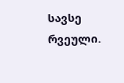სავსე რვეული.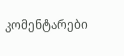კომენტარები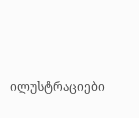ილუსტრაციები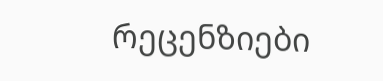რეცენზიები